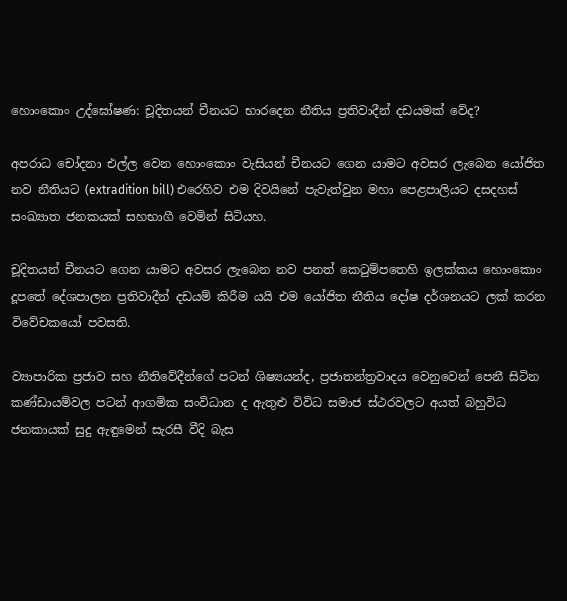හොංකොං උද්ඝෝෂණ: චූදිතයන් චීනයට භාරදෙන නීතිය ප්‍රතිවාදීන් දඩයමක් වේද?

අපරාධ චෝදනා එල්ල වෙන හොංකොං වැසියන් චීනයට ගෙන යාමට අවසර ලැබෙන යෝජිත නව නීතියට (extradition bill) එරෙහිව එම දිවයිනේ පැවැත්වුන මහා පෙළපාලියට දසදහස් සංඛ්‍යාත ජනකයක් සහභාගී වෙමින් සිටියහ.

චූදිතයන් චීනයට ගෙන යාමට අවසර ලැබෙන නව පනත් කෙටුම්පතෙහි ඉලක්කය හොංකොං දූපතේ දේශපාලන ප්‍රතිවාදීන් දඩයම් කිරීම යයි එම යෝජිත නීතිය දෝෂ දර්ශනයට ලක් කරන විවේචකයෝ පවසති.

ව්‍යාපාරික ප්‍රජාව සහ නීතිවේදීන්ගේ පටන් ශිෂ්‍යයන්ද, ප්‍රජාතන්ත්‍රවාදය වෙනුවෙන් පෙනී සිටින කණ්ඩායම්වල පටන් ආගමික සංවිධාන ද ඇතුළු විවිධ සමාජ ස්ථරවලට අයත් බහුවිධ ජනකායක් සුදු ඇඳුමෙන් සැරසී වීදි බැස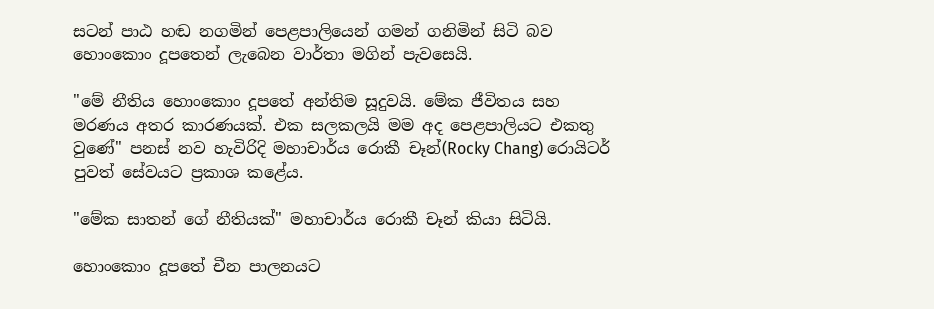සටන් පාඨ හඬ නගමින් පෙළපාලියෙන් ගමන් ගනිමින් සිටි බව හොංකොං දූපතෙන් ලැබෙන වාර්තා මගින් පැවසෙයි.

"මේ නීතිය හොංකොං දූපතේ අන්තිම සූදුවයි. මේක ජීවිතය සහ මරණය අතර කාරණයක්. එක සලකලයි මම අද පෙළපාලියට එකතු වුණේ" පනස් නව හැවිරිදි මහාචාර්ය රොකී චෑන්(Rocky Chang) රොයිටර් පුවත් සේවයට ප්‍රකාශ කළේය.

"මේක සාතන් ගේ නීතියක්" මහාචාර්ය රොකී චෑන් කියා සිටියි.

හොංකොං දූපතේ චීන පාලනයට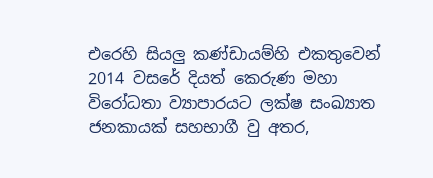එරෙහි සියලු කණ්ඩායම්හි එකතුවෙන් 2014 වසරේ දියත් කෙරුණ මහා විරෝධතා ව්‍යාපාරයට ලක්ෂ සංඛ්‍යාත ජනකායක් සහභාගී වු අතර,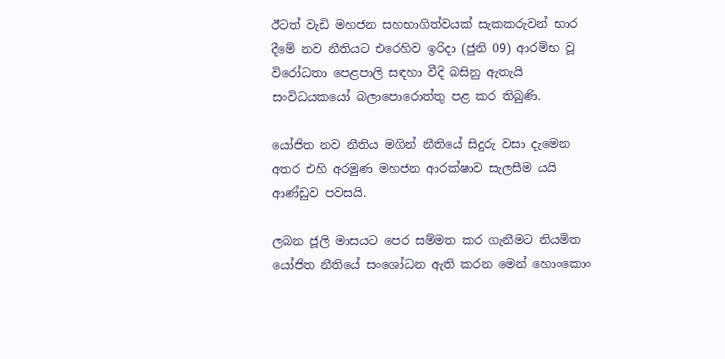ඊටත් වැඩි මහජන සහභාගිත්වයක් සැකකරුවන් භාර දීමේ නව නීතියට එරෙහිව ඉරිදා (ජුනි 09) ආරම්භ වූ විරෝධතා පෙළපාලි සඳහා වීදි බසිනු ඇතැයි සංවිධයකයෝ බලාපොරොත්තු පළ කර තිබුණි.

යෝජිත නව නීතිය මගින් නීතියේ සිදුරු වසා දැමෙන අතර එහි අරමුණ මහජන ආරක්ෂාව සැලසීම යයි ආණ්ඩුව පවසයි.

ලබන ජූලි මාසයට පෙර සම්මත කර ගැනීමට නියමිත යෝජිත නීතියේ සංශෝධන ඇති කරන මෙන් හොංකොං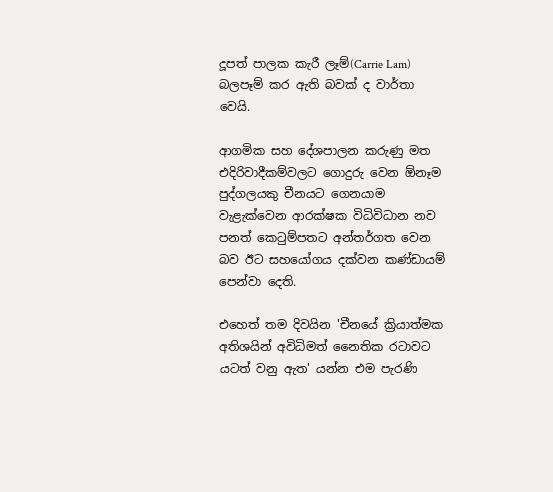දූපත් පාලක කැරී ලෑම්(Carrie Lam) බලපෑම් කර ඇති බවක් ද වාර්තා වෙයි.

ආගමික සහ දේශපාලන කරුණු මත එදිරිවාදීකම්වලට ගොදුරු වෙන ඕනෑම පුද්ගලයකු චීනයට ගෙනයාම වැළැක්වෙන ආරක්ෂක විධිවිධාන නව පනත් කෙටුම්පතට අන්තර්ගත වෙන බව ඊට සහයෝගය දක්වන කණ්ඩායම් පෙන්වා දෙති.

එහෙත් තම දිවයින 'චීනයේ ක්‍රියාත්මක අතිශයින් අවිධිමත් නෛතික රටාවට යටත් වනු ඇත' යන්න එම පැරණි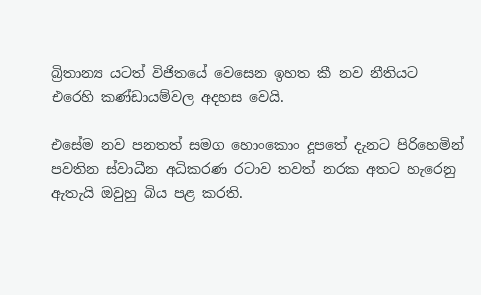බ්‍රිතාන්‍ය යටත් විජිතයේ වෙසෙන ඉහත කී නව නීතියට එරෙහි කණ්ඩායම්වල අදහස වෙයි.

එසේම නව පනතත් සමග හොංකොං දූපතේ දැනට පිරිහෙමින් පවතින ස්වාධීන අධිකරණ රටාව තවත් නරක අතට හැරෙනු ඇතැයි ඔවුහු බිය පළ කරති.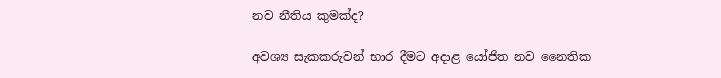නව නීතිය කුමක්ද?

අවශ්‍ය සැකකරුවන් භාර දීමට අදාළ යෝජිත නව නෛතික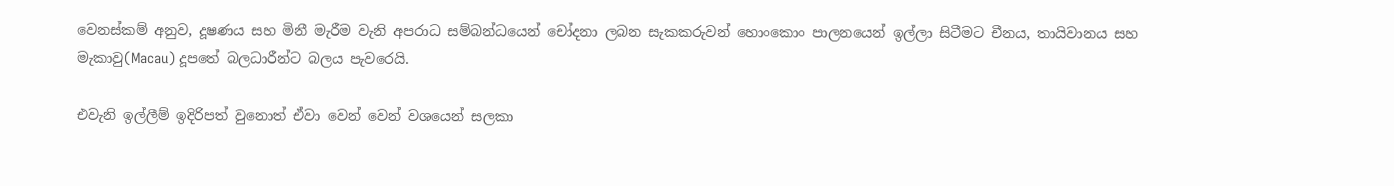වෙනස්කම් අනුව, දූෂණය සහ මිනී මැරීම වැනි අපරාධ සම්බන්ධයෙන් චෝදනා ලබන සැකකරුවන් හොංකොං පාලනයෙන් ඉල්ලා සිටීමට චීනය, තායිවානය සහ මැකාවු(Macau) දූපතේ බලධාරීන්ට බලය පැවරෙයි.

එවැනි ඉල්ලීම් ඉදිරිපත් වුනොත් ඒවා වෙන් වෙන් වශයෙන් සලකා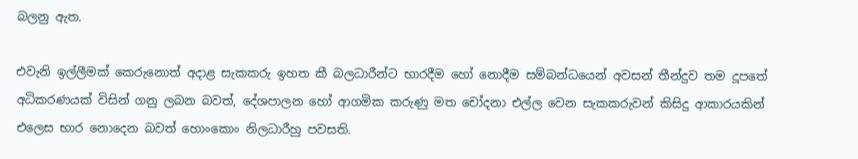බලනු ඇත.

එවැනි ඉල්ලීමක් කෙරුනොත් අදාළ සැකකරු ඉහත කී බලධාරීන්ට භාරදීම හෝ නොදීම සම්බන්ධයෙන් අවසන් තීන්දුව තම දූපතේ අධිකරණයක් විසින් ගනු ලබන බවත්, දේශපාලන හෝ ආගමික කරුණු මත චෝදනා එල්ල වෙන සැකකරුවන් කිසිදු ආකාරයකින් එලෙස භාර නොදෙන බවත් හොංකොං නිලධාරීහු පවසති.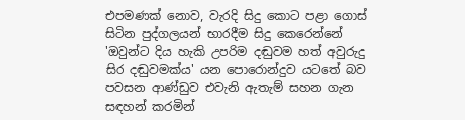එපමණක් නොව, වැරදි සිදු කොට පළා ගොස් සිටින පුද්ගලයන් භාරදීම සිදු කෙරෙන්නේ 'ඔවුන්ට දිය හැකි උපරිම දඬුවම හත් අවුරුදු සිර දඬුවමක්ය' යන පොරොන්දුව යටතේ බව පවසන ආණ්ඩුව එවැනි ඇතැම් සහන ගැන සඳහන් කරමින්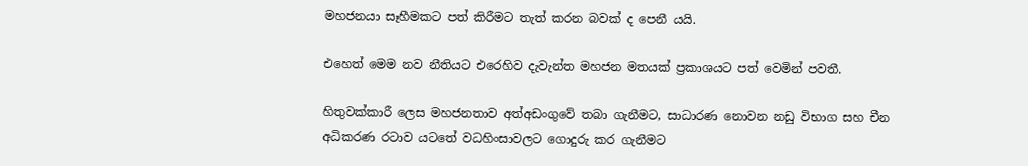මහජනයා සෑහීමකට පත් කිරීමට තැත් කරන බවක් ද පෙනී යයි.

එහෙත් මෙම නව නීතියට එරෙහිව දැවැන්ත මහජන මතයක් ප්‍රකාශයට පත් වෙමින් පවතී.

හිතුවක්කාරී ලෙස මහජනතාව අත්අඩංගුවේ තබා ගැනීමට, සාධාරණ නොවන නඩු විභාග සහ චීන අධිකරණ රටාව යටතේ වධහිංසාවලට ගොදුරු කර ගැනීමට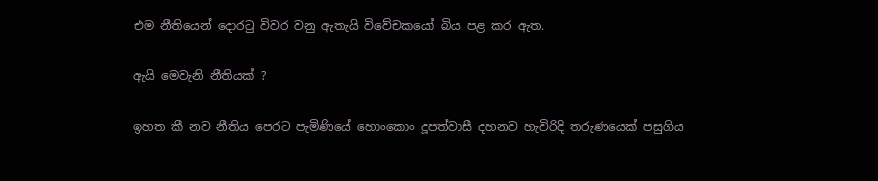එම නීතියෙන් දොරටු විවර වනු ඇතැයි විවේචකයෝ බිය පළ කර ඇත.

ඇයි මෙවැනි නීතියක් ?

ඉහත කී නව නීතිය පෙරට පැමිණියේ හොංකොං දූපත්වාසී දහනව හැවිරිදි තරුණයෙක් පසුගිය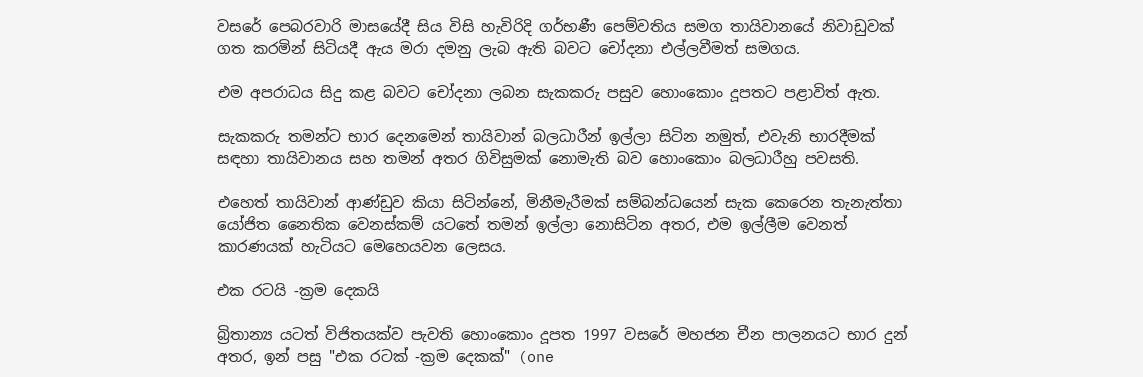වසරේ පෙබරවාරි මාසයේදී සිය විසි හැවිරිදි ගර්භණී පෙම්වතිය සමග තායිවානයේ නිවාඩුවක් ගත කරමින් සිටියදී ඇය මරා දමනු ලැබ ඇති බවට චෝදනා එල්ලවීමත් සමගය.

එම අපරාධය සිදු කළ බවට චෝදනා ලබන සැකකරු පසුව හොංකොං දූපතට පළාවිත් ඇත.

සැකකරු තමන්ට භාර දෙනමෙන් තායිවාන් බලධාරීන් ඉල්ලා සිටින නමුත්, එවැනි භාරදීමක් සඳහා තායිවානය සහ තමන් අතර ගිවිසුමක් නොමැති බව හොංකොං බලධාරීහු පවසති.

එහෙත් තායිවාන් ආණ්ඩුව කියා සිටින්නේ, මිනීමැරීමක් සම්බන්ධයෙන් සැක කෙරෙන තැනැත්තා යෝජිත නෛතික වෙනස්කම් යටතේ තමන් ඉල්ලා නොසිටින අතර, එම ඉල්ලීම වෙනත් කාරණයක් හැටියට මෙහෙයවන ලෙසය.

එක රටයි -ක්‍රම දෙකයි

බ්‍රිතාන්‍ය යටත් විජිතයක්ව පැවති හොංකොං දූපත 1997 වසරේ මහජන චීන පාලනයට භාර දුන් අතර, ඉන් පසු "එක රටක් -ක්‍රම දෙකක්" (one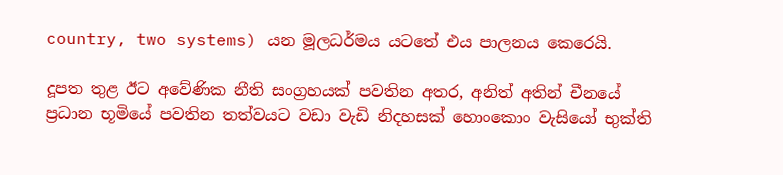country, two systems) යන මූලධර්මය යටතේ එය පාලනය කෙරෙයි.

දූපත තුළ ඊට අවේණික නීති සංග්‍රහයක් පවතින අතර, අනිත් අතින් චීනයේ ප්‍රධාන භූමියේ පවතින තත්වයට වඩා වැඩි නිදහසක් හොංකොං වැසියෝ භුක්ති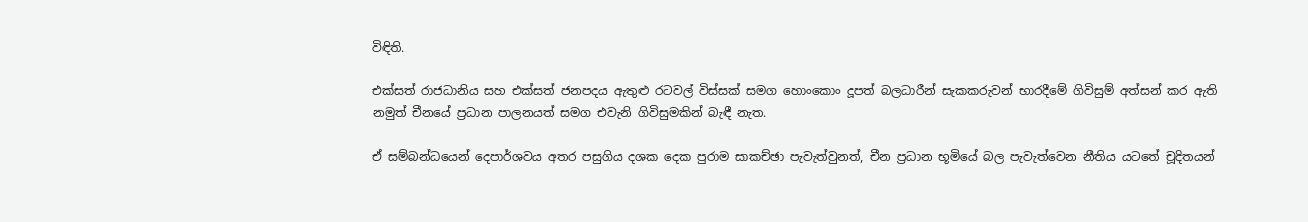විඳිති.

එක්සත් රාජධානිය සහ එක්සත් ජනපදය ඇතුළු රටවල් විස්සක් සමග හොංකොං දූපත් බලධාරීන් සැකකරුවන් භාරදීමේ ගිවිසුම් අත්සන් කර ඇති නමුත් චීනයේ ප්‍රධාන පාලනයත් සමග එවැනි ගිවිසුමකින් බැඳී නැත.

ඒ සම්බන්ධයෙන් දෙපාර්ශවය අතර පසුගිය දශක දෙක පුරාම සාකච්ඡා පැවැත්වුනත්, චීන ප්‍රධාන භූමියේ බල පැවැත්වෙන නීතිය යටතේ චූදිතයන්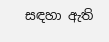සඳහා ඇති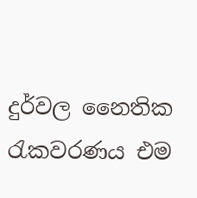දුර්වල නෛතික රැකවරණය එම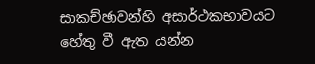සාකච්ඡාවන්හි අසාර්ථකභාවයට හේතු වී ඇත යන්න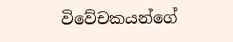විවේචකයන්ගේ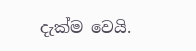දැක්ම වෙයි.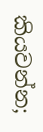කියවන්න;